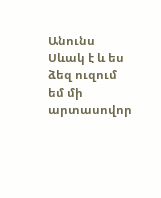Անունս Սևակ է և ես ձեզ ուզում եմ մի արտասովոր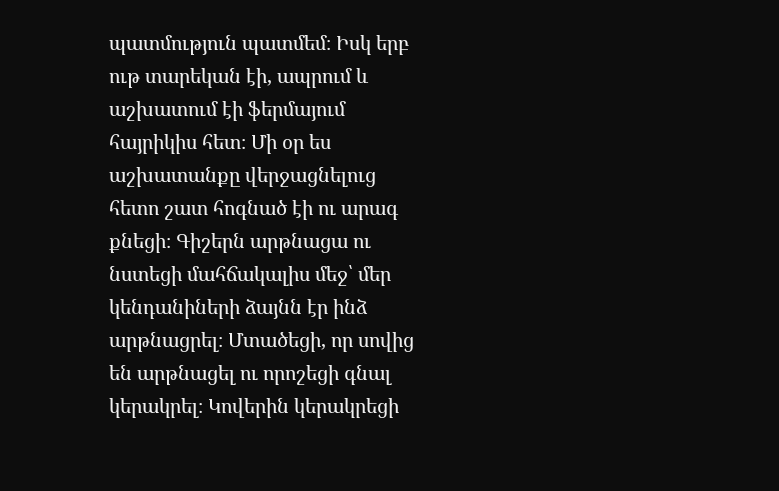պատմություն պատմեմ։ Իսկ երբ ութ տարեկան էի, ապրում և աշխատում էի ֆերմայում հայրիկիս հետ։ Մի օր ես աշխատանքը վերջացնելուց հետո շատ հոգնած էի ու արագ քնեցի։ Գիշերն արթնացա ու նստեցի մահճակալիս մեջ՝ մեր կենդանիների ձայնն էր ինձ արթնացրել։ Մտածեցի, որ սովից են արթնացել ու որոշեցի գնալ կերակրել։ Կովերին կերակրեցի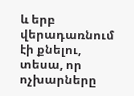և երբ վերադառնում էի քնելու, տեսա, որ ոչխարները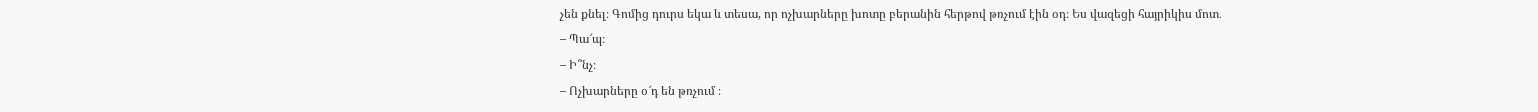չեն քնել։ Գոմից դուրս եկա և տեսա, որ ոչխարները խոտը բերանին հերթով թռչում էին օդ։ Ես վազեցի հայրիկիս մոտ․
– Պա՜պ։
– Ի՞նչ։
– Ոչխարները օ՜դ են թռչում ։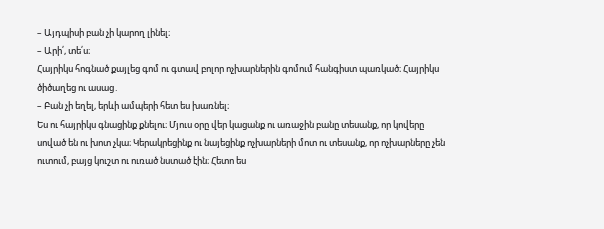– Այդպիսի բան չի կարող լինել։
– Արի՛, տե՛ս։
Հայրիկս հոգնած քայլեց գոմ ու գտավ բոլոր ոչխարներին գոմում հանգիստ պառկած։ Հայրիկս ծիծաղեց ու ասաց․
– Բան չի եղել, երևի ամպերի հետ ես խառնել։
Ես ու հայրիկս գնացինք քնելու։ Մյուս օրը վեր կացանք ու առաջին բանը տեսանք, որ կովերը սոված են ու խոտ չկա։ Կերակրեցինք ու նայեցինք ոչխարների մոտ ու տեսանք, որ ոչխարները չեն ուտում, բայց կուշտ ու ուռած նստած էին։ Հետո ես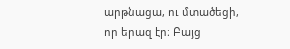արթնացա, ու մտածեցի, որ երազ էր։ Բայց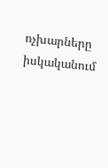ոչխարները իսկականում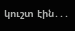կուշտ էին․․․